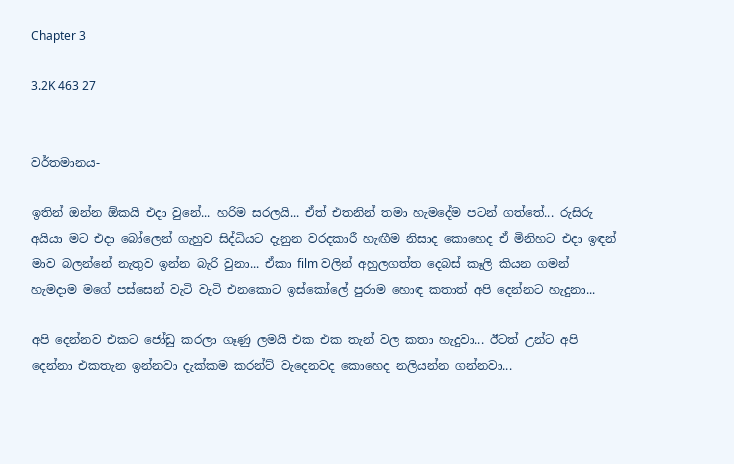Chapter 3

3.2K 463 27


වර්තමානය-

ඉතින් ඔන්න ඕකයි එදා වුනේ... හරිම සරලයි... ඒත් එතනින් තමා හැමදේම පටන් ගත්තේ... රුසිරු අයියා මට එදා බෝලෙන් ගැහුව සිද්ධියට දැනුන වරදකාරී හැඟීම නිසාද කොහෙද ඒ මිනිහට එදා ඉඳන් මාව බලන්නේ නැතුව ඉන්න බැරි වුනා... ඒකා film වලින් අහුලගත්ත දෙබස් කෑලි කියන ගමන් හැමදාම මගේ පස්සෙන් වැටි වැටි එනකොට ඉස්කෝලේ පුරාම හොඳ කතාත් අපි දෙන්නට හැදුනා...

අපි දෙන්නව එකට ජෝඩු කරලා ගෑණු ලමයි එක එක තැන් වල කතා හැදුවා... ඊටත් උන්ට අපි දෙන්නා එකතැන ඉන්නවා දැක්කම කරන්ට් වැදෙනවද කොහෙද නලියන්න ගන්නවා...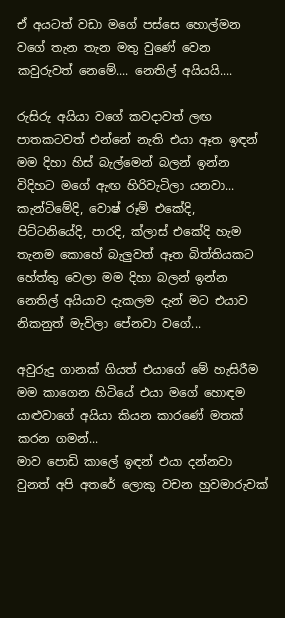ඒ අයටත් වඩා මගේ පස්සෙ හොල්මන වගේ තැන තැන මතු වුණේ වෙන කවුරුවත් නෙමේ.... නෙතිල් අයියයි....

රුසිරු අයියා වගේ කවදාවත් ලඟ පාතකටවත් එන්නේ නැති එයා ඈත ඉඳන් මම දිහා හිස් බැල්මෙන් බලන් ඉන්න විදිහට මගේ ඇඟ හිරිවැටිලා යනවා... කැන්ටිමේදි, වොෂ් රූම් එකේදි, පිට්ටනියේදි, පාරදි, ක්ලාස් එකේදි හැම තැනම කොහේ බැලුවත් ඈත බිත්තියකට හේත්තු වෙලා මම දිහා බලන් ඉන්න නෙතිල් අයියාව දැකලම දැන් මට එයාව නිකනුත් මැවිලා පේනවා වගේ...

අවුරුදු ගානක් ගියත් එයාගේ මේ හැසිරීම මම කාගෙන හිටියේ එයා මගේ හොඳම යාළුවාගේ අයියා කියන කාරණේ මතක් කරන ගමන්...
මාව පොඩි කාලේ ඉඳන් එයා දන්නවා වුනත් අපි අතරේ ලොකු වචන හුවමාරුවක්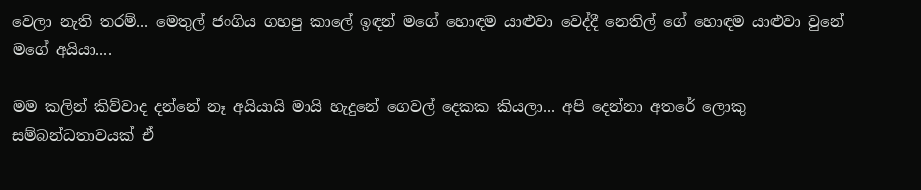වෙලා නැති තරම්... මෙතුල් ජංගිය ගහපු කාලේ ඉඳන් මගේ හොඳම යාළුවා වෙද්දී නෙතිල් ගේ හොඳම යාළුවා වුනේ මගේ අයියා....

මම කලින් කිව්වාද දන්නේ නෑ අයියායි මායි හැදුනේ ගෙවල් දෙකක කියලා... අපි දෙන්නා අතරේ ලොකු සම්බන්ධතාවයක් ඒ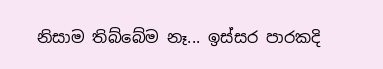නිසාම තිබ්බේම නෑ... ඉස්සර පාරකදි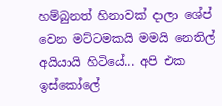හම්බුනත් හිනාවක් දාලා ශේප් වෙන මට්ටමකයි මමයි නෙතිල් අයියායි හිටියේ... අපි එක ඉස්කෝලේ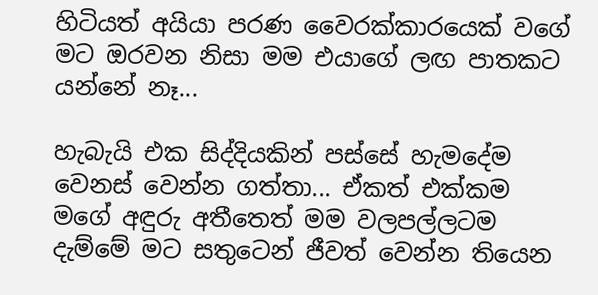හිටියත් අයියා පරණ වෛරක්කාරයෙක් වගේ මට ඔරවන නිසා මම එයාගේ ලඟ පාතකට යන්නේ නෑ...

හැබැයි එක සිද්දියකින් පස්සේ හැමදේම වෙනස් වෙන්න ගත්තා... ඒකත් එක්කම මගේ අඳුරු අතීතෙත් මම වලපල්ලටම දැම්මේ මට සතුටෙන් ජීවත් වෙන්න තියෙන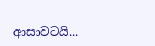ආසාවටයි...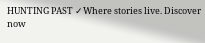HUNTING PAST ✓Where stories live. Discover now